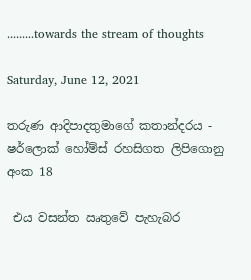.........towards the stream of thoughts

Saturday, June 12, 2021

තරුණ ආදිපාදතුමාගේ කතාන්දරය - ෂර්ලොක් හෝම්ස් රහසිගත ලිපිගොනු අංක 18

 එය වසන්ත ඍතුවේ පැහැබර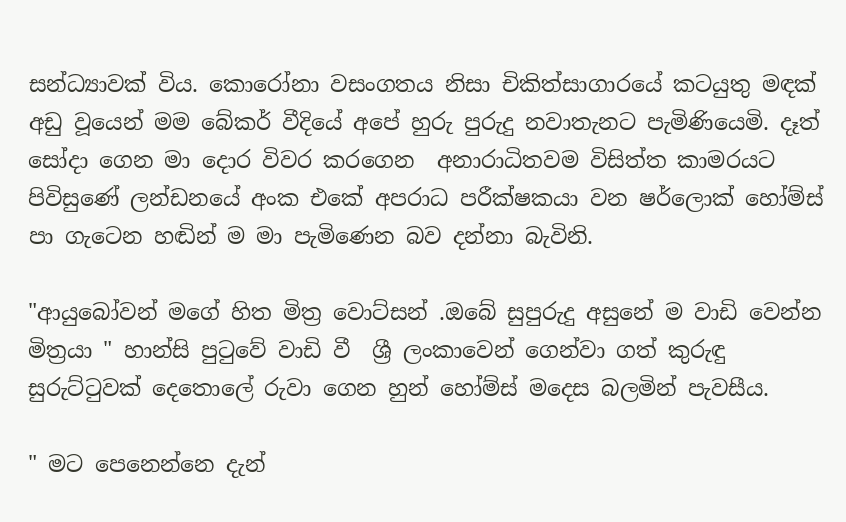සන්ධ්‍යාවක් විය. කොරෝනා වසංගතය නිසා චිකිත්සාගාරයේ කටයුතු මඳක් අඩු වූයෙන් මම බේකර් වීදියේ අපේ හුරු පුරුදු නවාතැනට පැමිණියෙමි. දෑත් සෝදා ගෙන මා දොර විවර කරගෙන  අනාරාධිතවම විසිත්ත කාමරයට පිවිසුණේ ලන්ඩනයේ අංක එකේ අපරාධ පරීක්ෂකයා වන ෂර්ලොක් හෝම්ස් පා ගැටෙන හඬින් ම මා පැමිණෙන බව දන්නා බැවිනි.

"ආයුබෝවන් මගේ හිත මිත්‍ර වොට්සන් .ඔබේ සුපුරුදු අසුනේ ම වාඩි වෙන්න මිත්‍රයා " හාන්සි පුටුවේ වාඩි වී  ශ්‍රී ලංකාවෙන් ගෙන්වා ගත් කුරුඳු සුරුට්ටුවක් දෙතොලේ රුවා ගෙන හුන් හෝම්ස් මදෙස බලමින් පැවසීය.

" මට පෙනෙන්නෙ දැන්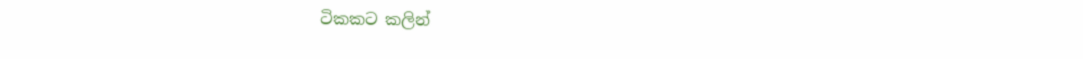ටිකකට කලින්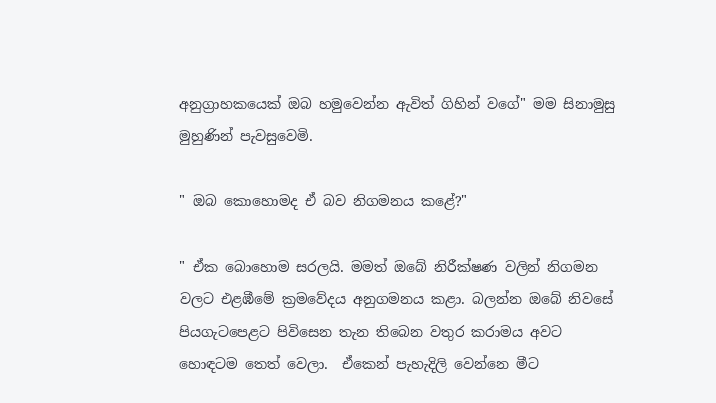අනුග්‍රාහකයෙක් ඔබ හමුවෙන්න ඇවිත් ගිහින් වගේ" මම සිනාමුසු මුහුණින් පැවසුවෙමි.

" ඔබ කොහොමද ඒ බව නිගමනය කළේ?"

" ඒක බොහොම සරලයි. මමත් ඔබේ නිරීක්ෂණ වලින් නිගමන වලට එළඹීමේ ක්‍රමවේදය අනුගමනය කළා. බලන්න ඔබේ නිවසේ පියගැටපෙළට පිවිසෙන තැන තිබෙන වතුර කරාමය අවට හොඳටම තෙත් වෙලා.  ඒකෙන් පැහැදිලි වෙන්නෙ මීට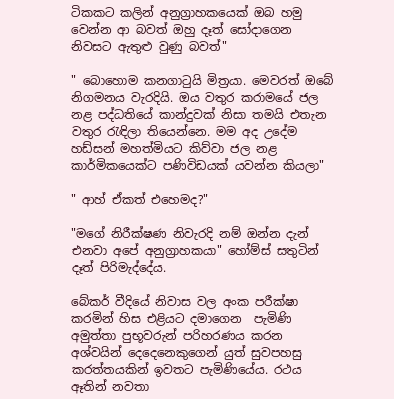ටිකකට කලින් අනුග්‍රාහකයෙක් ඔබ හමු වෙන්න ආ බවත් ඔහු දෑත් සෝදාගෙන නිවසට ඇතුළු වුණු බවත්"

" බොහොම කනගාටුයි මිත්‍රයා. මෙවරත් ඔබේ නිගමනය වැරදියි. ඔය වතුර කරාමයේ ජල නළ පද්ධතියේ කාන්දුවක් නිසා තමයි එතැන වතුර රැඳිලා තියෙන්නෙ. මම අද උදේම හඩ්සන් මහත්මියට කිව්වා ජල නළ කාර්මිකයෙක්ට පණිවිඩයක් යවන්න කියලා"

" ආහ් ඒකත් එහෙමද?"

"මගේ නිරීක්ෂණ නිවැරදි නම් ඔන්න දැන් එනවා අපේ අනුග්‍රාහකයා" හෝම්ස් සතුටින් දෑත් පිරිමැද්දේය.

බේකර් වීදියේ නිවාස වල අංක පරීක්ෂා කරමින් හිස එළියට දමාගෙන  පැමිණි  අමුත්තා පුභූවරුන් පරිහරණය කරන අශ්වයින් දෙදෙනෙකුගෙන් යුත් සුවපහසු කරත්තයකින් ඉවතට පැමිණියේය. රථය ඈතින් නවතා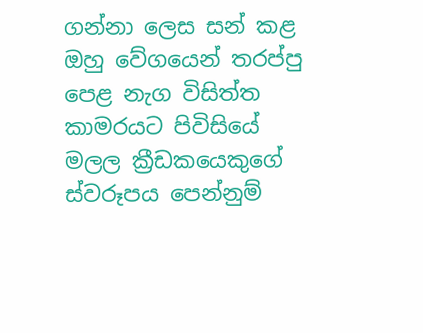ගන්නා ලෙස සන් කළ ඔහු වේගයෙන් තරප්පු පෙළ නැග විසිත්ත කාමරයට පිවිසියේ මලල ක්‍රීඩකයෙකුගේ ස්වරූපය පෙන්නුම්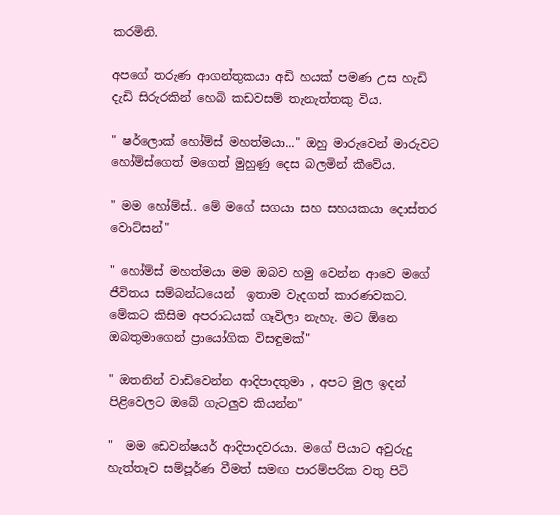කරමිනි.

අපගේ තරුණ ආගන්තුකයා අඩි හයක් පමණ උස හැඩි දැඩි සිරුරකින් හෙබි කඩවසම් තැනැත්තකු විය.

" ෂර්ලොක් හෝම්ස් මහත්මයා..." ඔහු මාරුවෙන් මාරුවට හෝම්ස්ගෙත් මගෙත් මුහුණු දෙස බලමින් කීවේය.

" මම හෝම්ස්.. මේ මගේ සගයා සහ සහයකයා දොස්තර වොට්සන්"

" හෝම්ස් මහත්මයා මම ඔබව හමු වෙන්න ආවෙ මගේ ජීවිතය සම්බන්ධයෙන්  ඉතාම වැදගත් කාරණවකට.  මේකට කිසිම අපරාධයක් ගෑවිලා නැහැ. මට ඕනෙ ඔබතුමාගෙන් ප්‍රායෝගික විසඳුමක්"

" ඔතනින් වාඩිවෙන්න ආදිපාදතුමා , අපට මුල ඉදන් පිළිවෙලට ඔබේ ගැටලුව කියන්න"

"  මම ඩෙවන්ෂයර් ආදිපාදවරයා. මගේ පියාට අවුරුදු හැත්තෑව සම්පූර්ණ වීමත් සමඟ පාරම්පරික වතු පිටි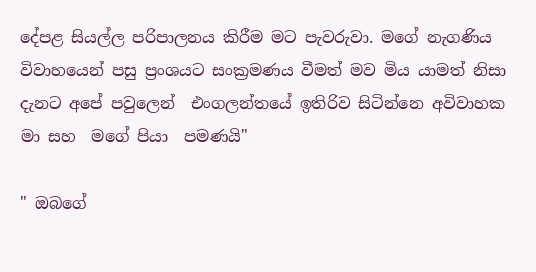දේපළ සියල්ල පරිපාලනය කිරීම මට පැවරුවා. මගේ නැගණිය විවාහයෙන් පසු ප්‍රංශයට සංක්‍රමණය වීමත් මව මිය යාමත් නිසා දැනට අපේ පවුලෙන්  එංගලන්තයේ ඉතිරිව සිටින්නෙ අවිවාහක මා සහ  මගේ පියා  පමණයි"

" ඔබගේ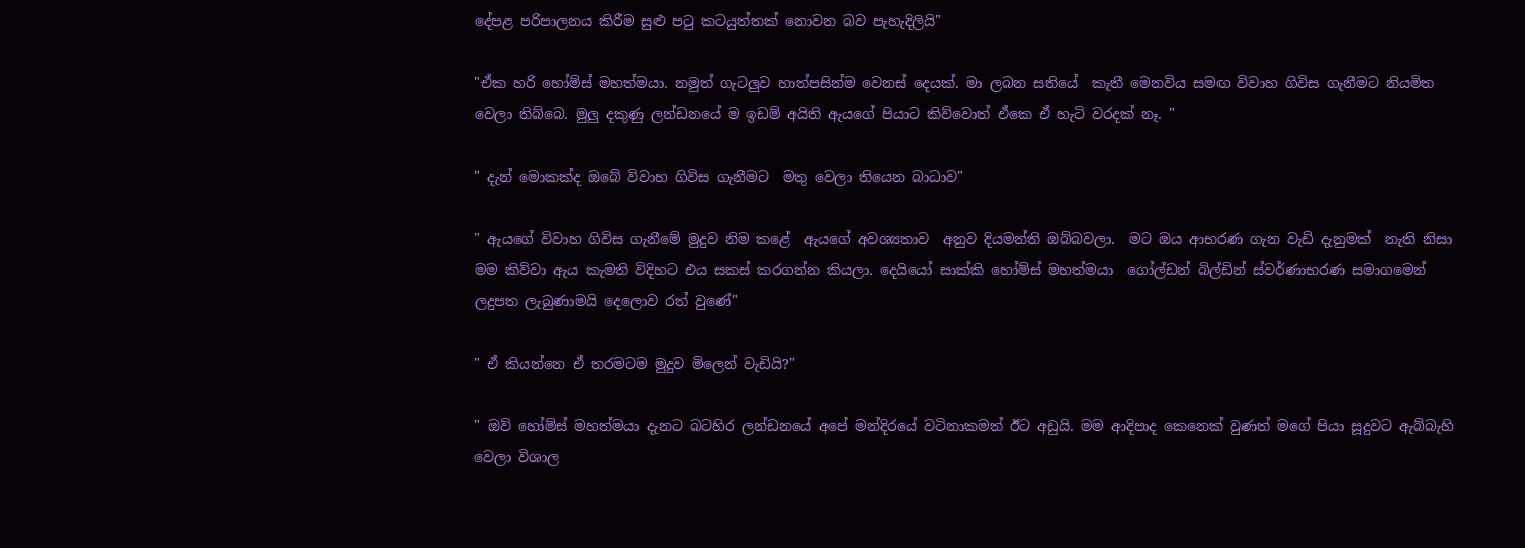දේපළ පරිපාලනය කිරීම සුළු පටු කටයුත්තක් නොවන බව පැහැදිලියි"

"ඒක හරි හෝම්ස් මහත්මයා. නමුත් ගැටලුව හාත්පසින්ම වෙනස් දෙයක්. මා ලබන සතියේ  කැතී මෙනවිය සමඟ විවාහ ගිවිස ගැනීමට නියමිත වෙලා තිබ්බෙ. මුලු දකුණු ලන්ඩනයේ ම ඉඩම් අයිති ඇයගේ පියාට කිව්වොත් ඒකෙ ඒ හැටි වරදක් නෑ. "

" දැන් මොකක්ද ඔබේ විවාහ ගිවිස ගැනීමට  මතු වෙලා තියෙන බාධාව"

" ඇයගේ විවාහ ගිවිස ගැනීමේ මුදුව නිම කළේ  ඇයගේ අවශ්‍යතාව  අනුව දියමන්ති ඔබ්බවලා.  මට ඔය ආභරණ ගැන වැඩි දැනුමක්  නැති නිසා  මම කිව්වා ඇය කැමති විදිහට එය සකස් කරගන්න කියලා. දෙයියෝ සාක්කි හෝම්ස් මහත්මයා  ගෝල්ඩන් බිල්ඩින් ස්වර්ණාභරණ සමාගමෙන්  ලදුපත ලැබුණාමයි දෙලොව රත් වුණේ"

" ඒ කියන්නෙ ඒ තරමටම මුදුව මිලෙන් වැඩියි?"

" ඔව් හෝම්ස් මහත්මයා දැනට බටහිර ලන්ඩනයේ අපේ මන්දිරයේ වටිනාකමත් ඊට අඩුයි. මම ආදිපාද කෙනෙක් වුණත් මගේ පියා සූදුවට ඇබ්බැහි වෙලා විශාල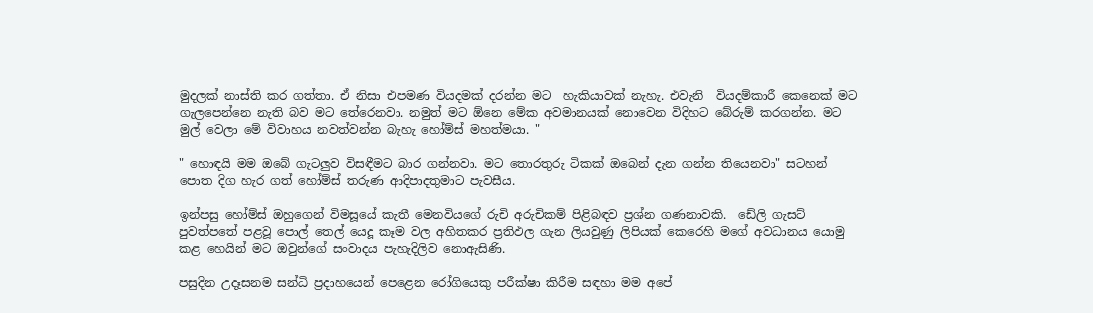මුදලක් නාස්ති කර ගත්තා. ඒ නිසා එපමණ වියදමක් දරන්න මට  හැකියාවක් නැහැ. එවැනි  වියදම්කාරී කෙනෙක් මට ගැලපෙන්නෙ නැති බව මට තේරෙනවා. නමුත් මට ඕනෙ මේක අවමානයක් නොවෙන විදිහට බේරුම් කරගන්න. මට මුල් වෙලා මේ විවාහය නවත්වන්න බැහැ හෝම්ස් මහත්මයා. "

" හොඳයි මම ඔබේ ගැටලුව විසඳීමට බාර ගන්නවා. මට තොරතුරු ටිකක් ඔබෙන් දැන ගන්න තියෙනවා" සටහන් පොත දිග හැර ගත් හෝම්ස් තරුණ ආදිපාදතුමාට පැවසීය.

ඉන්පසු හෝම්ස් ඔහුගෙන් විමසූයේ කැතී මෙනවියගේ රුචි අරුචිකම් පිළිබඳව ප්‍රශ්න ගණනාවකි.  ඩේලි ගැසට් පුවත්පතේ පළවූ පොල් තෙල් යෙදූ කෑම වල අහිතකර ප්‍රතිඵල ගැන ලියවුණු ලිපියක් කෙරෙහි මගේ අවධානය යොමු කළ හෙයින් මට ඔවුන්ගේ සංවාදය පැහැදිලිව නොඇසිණි.

පසුදින උදෑසනම සන්ධි ප්‍රදාහයෙන් පෙළෙන රෝගියෙකු පරීක්ෂා කිරීම සඳහා මම අපේ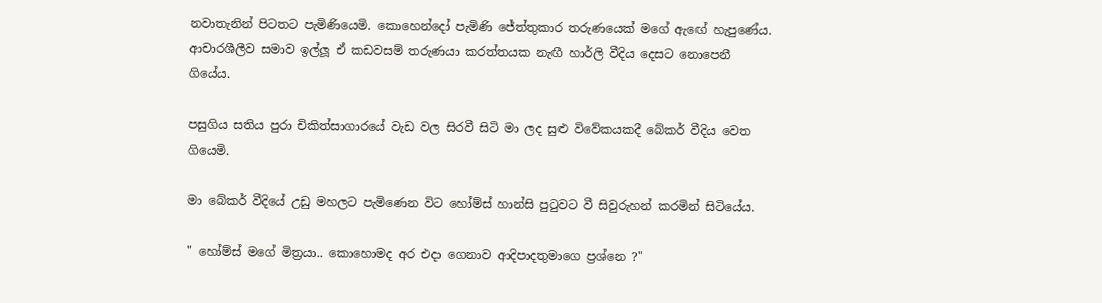නවාතැනින් පිටතට පැමිණියෙමි. කොහෙන්දෝ පැමිණි ජේත්තුකාර තරුණයෙක් මගේ ඇඟේ හැපුණේය. ආචාරශීලීව සමාව ඉල්ලූ ඒ කඩවසම් තරුණයා කරත්තයක නැඟී හාර්ලි වීදිය දෙසට නොපෙනී ගියේය.

පසුගිය සතිය පුරා චිකිත්සාගාරයේ වැඩ වල සිරවී සිටි මා ලද සුළු විවේකයකදී බේකර් වීදිය වෙත ගියෙමි.

මා බේකර් වීදියේ උඩු මහලට පැමිණෙන විට හෝම්ස් හාන්සි පුටුවට වී සිවුරුහන් කරමින් සිටියේය.

" හෝම්ස් මගේ මිත්‍රයා.. කොහොමද අර එදා ගෙනාව ආදිපාදතුමාගෙ ප්‍රශ්නෙ ?"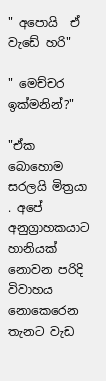" අපොයි  ඒ වැඩේ හරි"

" මෙච්චර ඉක්මනින්?"

"ඒක බොහොම සරලයි මිත්‍රයා . අපේ අනුග්‍රාහකයාට හානියක් නොවන පරිදි විවාහය නොකෙරෙන තැනට වැඩ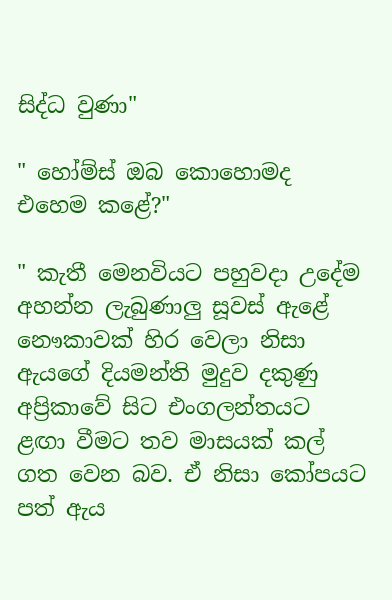සිද්ධ වුණා"

" හෝම්ස් ඔබ කොහොමද එහෙම කළේ?"

" කැතී මෙනවියට පහුවදා උදේම අහන්න ලැබුණාලු සූවස් ඇළේ නෞකාවක් හිර වෙලා නිසා ඇයගේ දියමන්ති මුදුව දකුණු අප්‍රිකාවේ සිට එංගලන්තයට ළඟා වීමට තව මාසයක් කල් ගත වෙන බව. ඒ නිසා කෝපයට පත් ඇය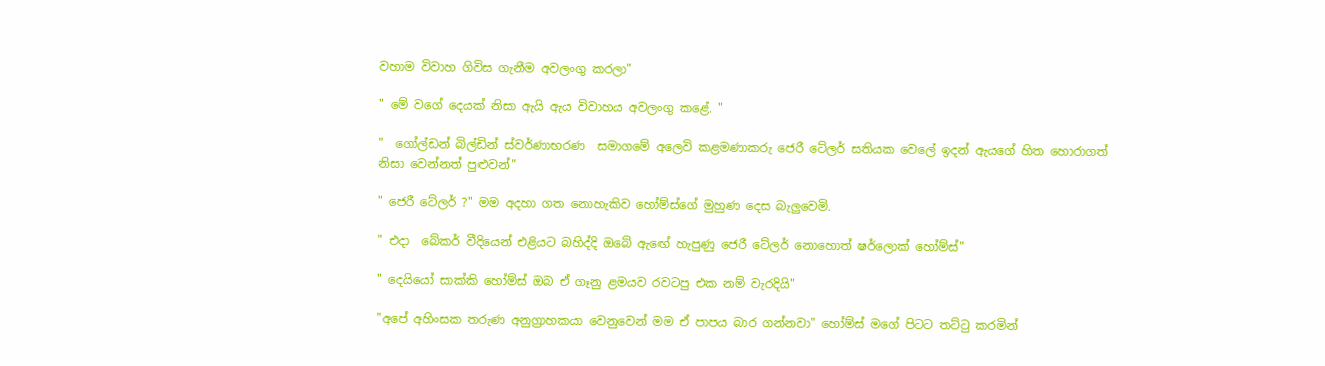වහාම විවාහ ගිවිස ගැනීම අවලංගු කරලා"

" මේ වගේ දෙයක් නිසා ඇයි ඇය විවාහය අවලංගු කළේ. "

"  ගෝල්ඩන් බිල්ඩින් ස්වර්ණාභරණ  සමාගමේ අලෙවි කළමණාකරු ජෙරී ටේලර් සතියක වෙලේ ඉදන් ඇයගේ හිත හොරාගත් නිසා වෙන්නත් පුළුවන්"

" ජෙරී ටේලර් ?" මම අදහා ගත නොහැකිව හෝම්ස්ගේ මුහුණ දෙස බැලුවෙමි.

" එදා  බේකර් වීදියෙන් එළියට බහිද්දි ඔබේ ඇඟේ හැපුණු ජෙරී ටේලර් නොහොත් ෂර්ලොක් හෝම්ස්"

" දෙයියෝ සාක්කි හෝම්ස් ඔබ ඒ ගෑනු ළමයව රවටපු එක නම් වැරදියි"

"අපේ අහිංසක තරුණ අනුග්‍රාහකයා වෙනුවෙන් මම ඒ පාපය බාර ගන්නවා" හෝම්ස් මගේ පිටට තට්ටු කරමින්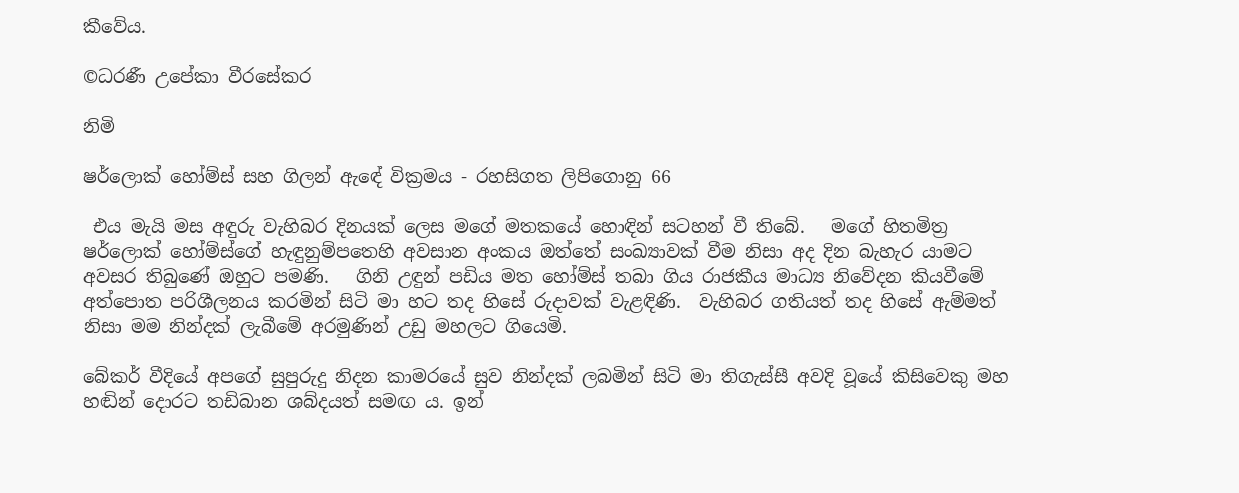කීවේය.

©ධරණී උපේකා වීරසේකර

නිමි

ෂර්ලොක් හෝම්ස් සහ ගිලන් ඇඳේ වික්‍රමය - රහසිගත ලිපිගොනු 66

 එය මැයි මස අඳුරු වැහිබර දිනයක් ලෙස මගේ මතකයේ හොඳින් සටහන් වී තිබේ.   මගේ හිතමිත්‍ර ෂර්ලොක් හෝම්ස්ගේ හැඳුනුම්පතෙහි අවසාන අංකය ඔත්තේ සංඛ්‍යාවක් වීම නිසා අද දින බැහැර යාමට අවසර තිබුණේ ඔහුට පමණි.   ගිනි උඳුන් පඩිය මත හෝම්ස් තබා ගිය රාජකීය මාධ්‍ය නිවේදන කියවීමේ අත්පොත පරිශීලනය කරමින් සිටි මා හට තද හිසේ රුදාවක් වැළඳිණි.  වැහිබර ගතියත් තද හිසේ ඇම්මත් නිසා මම නින්දක් ලැබීමේ අරමුණින් උඩු මහලට ගියෙමි.

බේකර් වීදියේ අපගේ සුපුරුදු නිදන කාමරයේ සුව නින්දක් ලබමින් සිටි මා තිගැස්සී අවදි වූයේ කිසිවෙකු මහ හඬින් දොරට තඩිබාන ශබ්දයත් සමඟ ය. ඉන්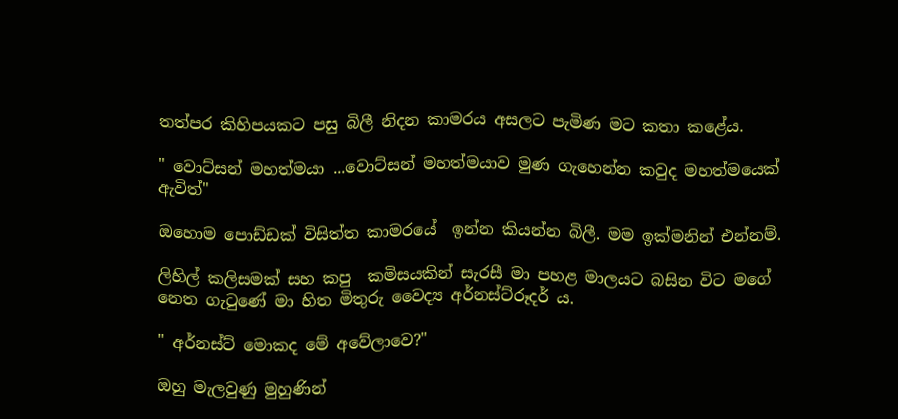තත්පර කිහිපයකට පසු බිලී නිදන කාමරය අසලට පැමිණ මට කතා කළේය.

" වොට්සන් මහත්මයා ...වොට්සන් මහත්මයාව මුණ ගැහෙන්න කවුද මහත්මයෙක් ඇවිත්"

ඔහොම පොඩ්ඩක් විසිත්ත කාමරයේ  ඉන්න කියන්න බිලී. මම ඉක්මනින් එන්නම්.

ලිහිල් කලිසමක් සහ කපු  කමිසයකින් සැරසී මා පහළ මාලයට බසින විට මගේ නෙත ගැටුණේ මා හිත මිතුරු වෛද්‍ය අර්නස්ට්රූදර් ය.

" අර්නස්ට් මොකද මේ අවේලාවෙ?"

ඔහු මැලවුණු මුහුණින්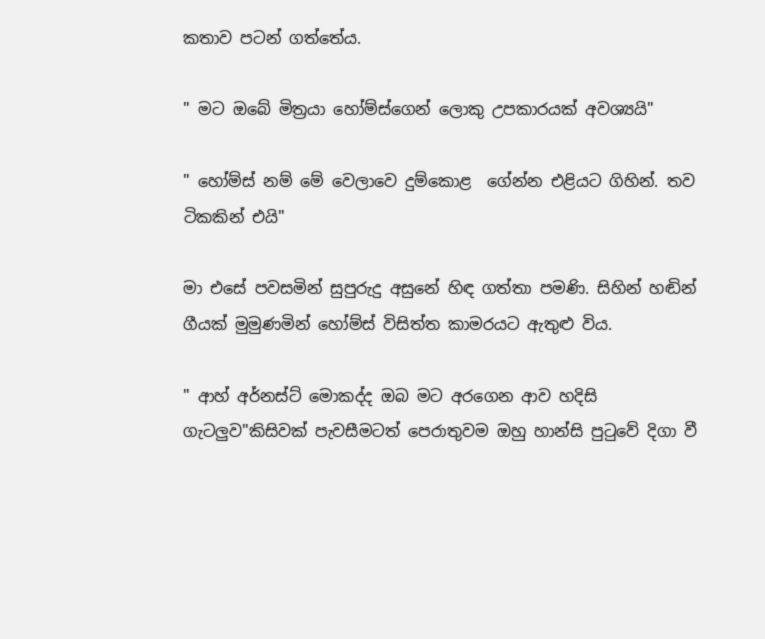කතාව පටන් ගත්තේය.

" මට ඔබේ මිත්‍රයා හෝම්ස්ගෙන් ලොකු උපකාරයක් අවශ්‍යයි"

" හෝම්ස් නම් මේ වෙලාවෙ දුම්කොළ  ගේන්න එළියට ගිහින්. තව ටිකකින් එයි"

මා එසේ පවසමින් සුපුරුදු අසුනේ හිඳ ගත්තා පමණි. සිහින් හඬින් ගීයක් මුමුණමින් හෝම්ස් විසිත්ත කාමරයට ඇතුළු විය.

" ආහ් අර්නස්ට් මොකද්ද ඔබ මට අරගෙන ආව හදිසි ගැටලුව"කිසිවක් පැවසීමටත් පෙරාතුවම ඔහු හාන්සි පුටුවේ දිගා වී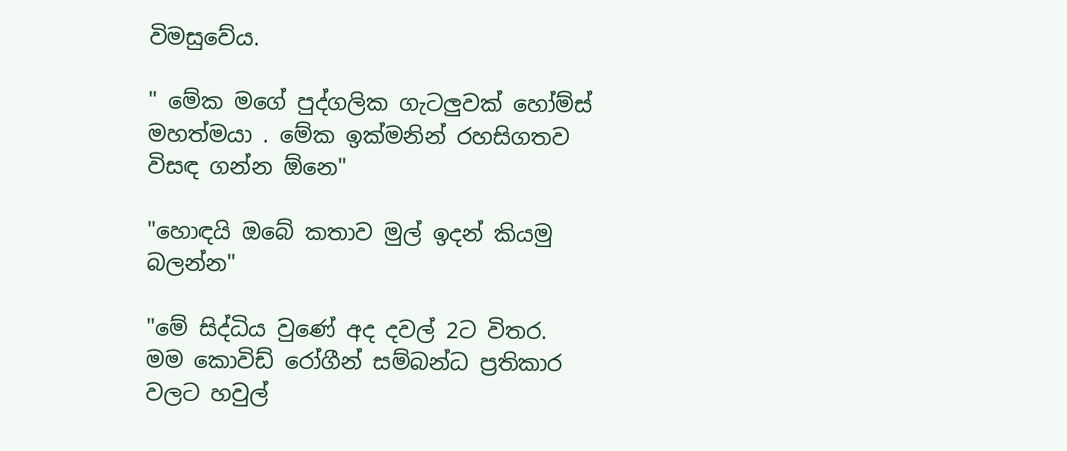විමසුවේය.

" මේක මගේ පුද්ගලික ගැටලුවක් හෝම්ස් මහත්මයා . මේක ඉක්මනින් රහසිගතව විසඳ ගන්න ඕනෙ"

"හොඳයි ඔබේ කතාව මුල් ඉදන් කියමු බලන්න"

"මේ සිද්ධිය වුණේ අද දවල් 2ට විතර. මම කොවිඩ් රෝගීන් සම්බන්ධ ප්‍රතිකාර වලට හවුල්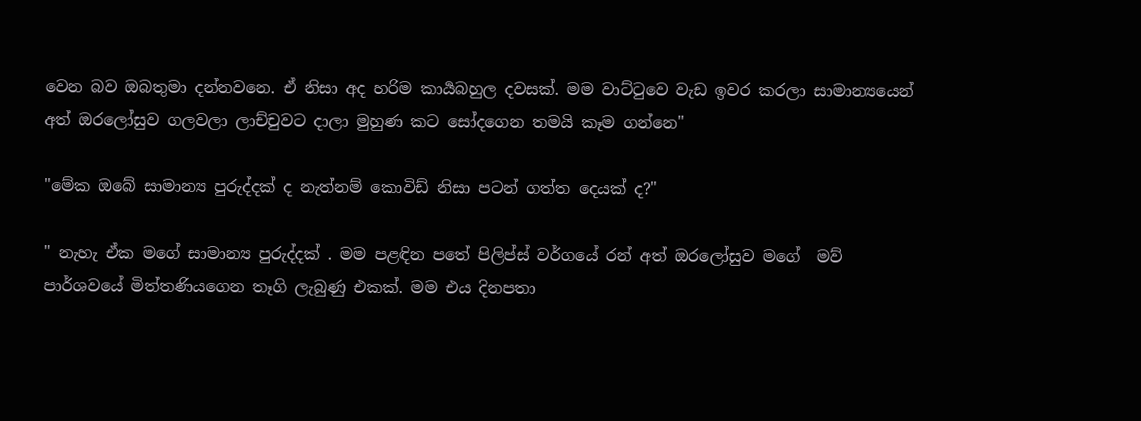වෙන බව ඔබතුමා දන්නවනෙ. ඒ නිසා අද හරිම කාර්‍යබහුල දවසක්. මම වාට්ටුවෙ වැඩ ඉවර කරලා සාමාන්‍යයෙන් අත් ඔරලෝසුව ගලවලා ලාච්චුවට දාලා මුහුණ කට සෝදගෙන තමයි කෑම ගන්නෙ"

"මේක ඔබේ සාමාන්‍ය පුරුද්දක් ද නැත්නම් කොවිඩ් නිසා පටන් ගත්ත දෙයක් ද?"

" නැහැ ඒක මගේ සාමාන්‍ය පුරුද්දක් . මම පළඳින පතේ පිලිප්ස් වර්ගයේ රන් අත් ඔරලෝසුව මගේ  මව් පාර්ශවයේ මිත්තණියගෙන තෑගි ලැබුණු එකක්. මම එය දිනපතා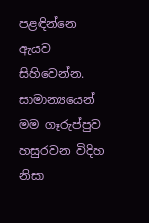පළඳින්නෙ ඇයව සිහිවෙන්න. සාමාන්‍යයෙන් මම ගෑරුප්පුව හසුරවන විදිහ නිසා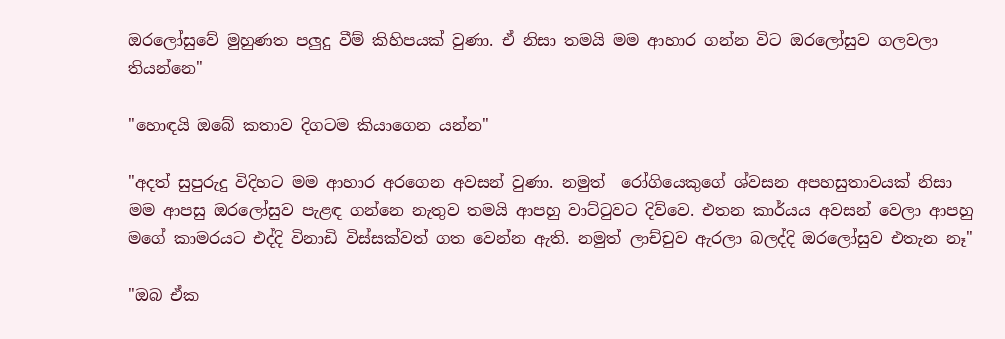ඔරලෝසුවේ මුහුණත පලුදු වීම් කිහිපයක් වුණා. ඒ නිසා තමයි මම ආහාර ගන්න විට ඔරලෝසුව ගලවලා තියන්නෙ"

"හොඳයි ඔබේ කතාව දිගටම කියාගෙන යන්න"

"අදත් සුපුරුදු විදිහට මම ආහාර අරගෙන අවසන් වුණා. නමුත්  රෝගියෙකුගේ ශ්වසන අපහසුතාවයක් නිසා මම ආපසු ඔරලෝසුව පැළඳ ගන්නෙ නැතුව තමයි ආපහු වාට්ටුවට දිව්වෙ. එතන කාර්යය අවසන් වෙලා ආපහු මගේ කාමරයට එද්දි විනාඩි විස්සක්වත් ගත වෙන්න ඇති. නමුත් ලාච්චුව ඇරලා බලද්දි ඔරලෝසුව එතැන නෑ"

"ඔබ ඒක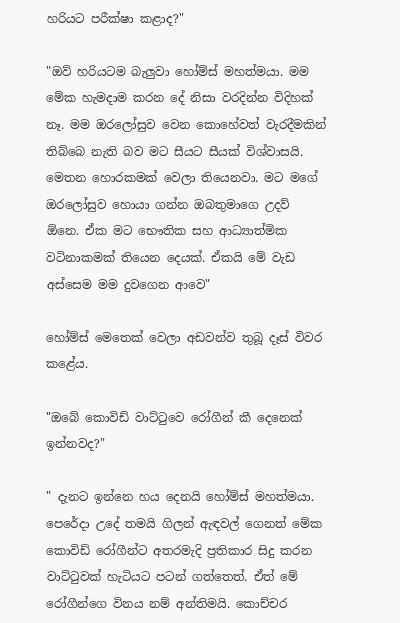හරියට පරීක්ෂා කළාද?"

"ඔව් හරියටම බැලුවා හෝම්ස් මහත්මයා. මම මේක හැමදාම කරන දේ නිසා වරදින්න විදිහක් නෑ. මම ඔරලෝසුව වෙන කොහේවත් වැරදීමකින් තිබ්බෙ නැති බව මට සීයට සීයක් විශ්වාසයි. මෙතන හොරකමක් වෙලා තියෙනවා. මට මගේ ඔරලෝසුව හොයා ගන්න ඔබතුමාගෙ උදව් ඕනෙ. ඒක මට භෞතික සහ ආධ්‍යාත්මික වටිනාකමක් තියෙන දෙයක්. ඒකයි මේ වැඩ අස්සෙම මම දුවගෙන ආවෙ"

හෝම්ස් මෙතෙක් වෙලා අඩවන්ව තුබූ දෑස් විවර කළේය.

"ඔබේ කොවිඩ් වාට්ටුවෙ රෝගීන් කී දෙනෙක් ඉන්නවද?"

" දැනට ඉන්නෙ හය දෙනයි හෝම්ස් මහත්මයා. පෙරේදා උදේ තමයි ගිලන් ඇඳවල් ගෙනත් මේක කොවිඩ් රෝගීන්ට අතරමැදි ප්‍රතිකාර සිදු කරන වාට්ටුවක් හැටියට පටන් ගත්තෙත්. ඒත් මේ රෝගීන්ගෙ විනය නම් අන්තිමයි. කොච්චර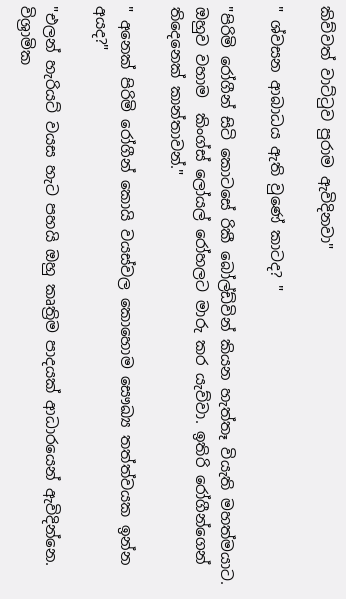කිව්වත් වාට්ටුව පුරාම ඇවිදිනවා"

" ශ්වසන ආබාධය ඇති වුණේ කාටද? "

"පිරිමි රෝගීන් සිටි කොටසේ රිකී බෝල්ඩ්වින් කියන හැත්තෑ වියැති මහත්මයාට. ඔහුව වහාම  කිංග්ස් ලෝයල් රෝහලට මාරු කර යැව්වා. ඉතිරි රෝගීන්ගෙන් තිදෙනෙක් කාන්තාවන්."

" අනෙක් පිරිමි රෝගීන් කොයි වයස්වල කොහොම සෞඛ්‍ය තත්ත්වයක ඉන්න අයද?"

"එලන් හැරියට් වයස හැට පහයි ඔහු කෘත්‍රිම පාදයක් ආධාරයෙන් ඇවිදින්නෙ. විශ්‍රාමික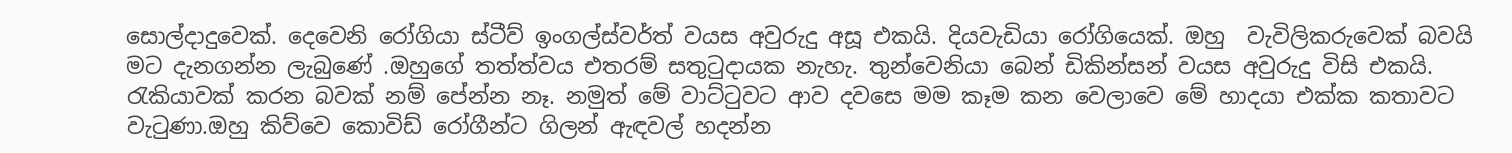සොල්දාදුවෙක්. දෙවෙනි රෝගියා ස්ටීව් ඉංගල්ස්වර්ත් වයස අවුරුදු අසූ එකයි. දියවැඩියා රෝගියෙක්. ඔහු  වැවිලිකරුවෙක් බවයි මට දැනගන්න ලැබුණේ .ඔහුගේ තත්ත්වය එතරම් සතුටුදායක නැහැ. තුන්වෙනියා බෙන් ඩිකින්සන් වයස අවුරුදු විසි එකයි. රැකියාවක් කරන බවක් නම් පේන්න නෑ. නමුත් මේ වාට්ටුවට ආව දවසෙ මම කෑම කන වෙලාවෙ මේ හාදයා එක්ක කතාවට වැටුණා.ඔහු කිව්වෙ කොවිඩ් රෝගීන්ට ගිලන් ඇඳවල් හදන්න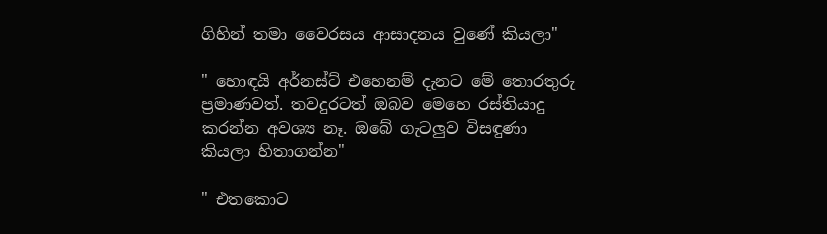ගිහින් තමා වෛරසය ආසාදනය වුණේ කියලා"

" හොඳයි අර්නස්ට් එහෙනම් දැනට මේ තොරතුරු ප්‍රමාණවත්. තවදුරටත් ඔබව මෙහෙ රස්තියාදු කරන්න අවශ්‍ය නෑ. ඔබේ ගැටලුව විසඳුණා කියලා හිතාගන්න"

" එතකොට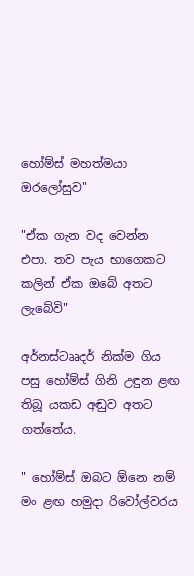හෝම්ස් මහත්මයා ඔරලෝසුව"

"ඒක ගැන වද වෙන්න එපා. තව පැය භාගෙකට කලින් ඒක ඔබේ අතට ලැබේවි"

අර්නස්ටෲදර් නික්ම ගිය පසු හෝම්ස් ගිනි උඳුන ළඟ තිබූ යකඩ අඬුව අතට ගත්තේය.

" හෝම්ස් ඔබට ඕනෙ නම් මං ළඟ හමුදා රිවෝල්වරය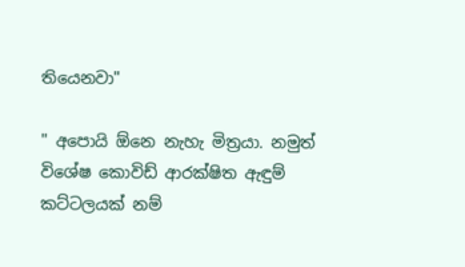තියෙනවා"

" අපොයි ඕනෙ නැහැ මිත්‍රයා. නමුත් විශේෂ කොවිඩ් ආරක්ෂිත ඇඳුම් කට්ටලයක් නම්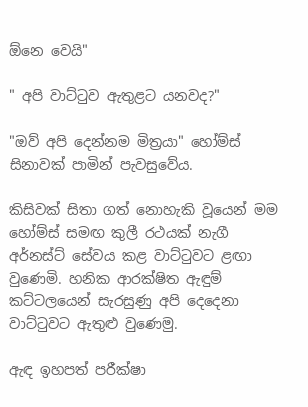ඕනෙ වෙයි"

" අපි වාට්ටුව ඇතුළට යනවද?"

"ඔව් අපි දෙන්නම මිත්‍රයා" හෝම්ස් සිනාවක් පාමින් පැවසුවේය.

කිසිවක් සිතා ගත් නොහැකි වූයෙන් මම හෝම්ස් සමඟ කුලී රථයක් නැගී අර්නස්ට් සේවය කළ වාට්ටුවට ළඟා වුණෙමි. හනික ආරක්ෂිත ඇඳුම් කට්ටලයෙන් සැරසුණු අපි දෙදෙනා වාට්ටුවට ඇතුළු වුණෙමු.

ඇඳ ඉහපත් පරීක්ෂා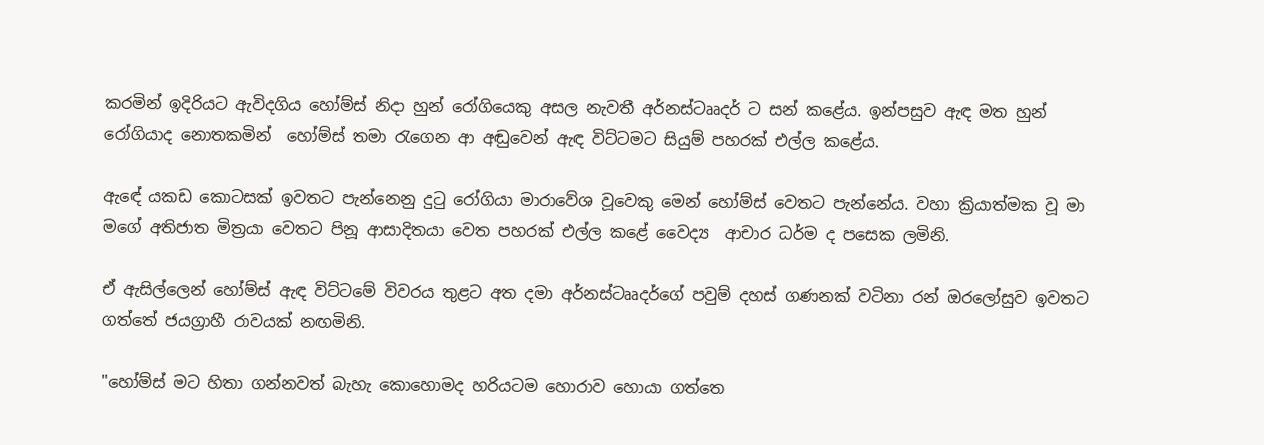කරමින් ඉදිරියට ඇවිදගිය හෝම්ස් නිදා හුන් රෝගියෙකු අසල නැවතී අර්නස්ටෲදර් ට සන් කළේය. ඉන්පසුව ඇඳ මත හුන් රෝගියාද නොතකමින්  හෝම්ස් තමා රැගෙන ආ අඬුවෙන් ඇඳ විට්ටමට සියුම් පහරක් එල්ල කළේය.

ඇඳේ යකඩ කොටසක් ඉවතට පැන්නෙනු දුටු රෝගියා මාරාවේශ වූවෙකු මෙන් හෝම්ස් වෙතට පැන්නේය. වහා ක්‍රියාත්මක වූ මා මගේ අතිජාත මිත්‍රයා වෙතට පිනූ ආසාදිතයා වෙත පහරක් එල්ල කළේ වෛද්‍ය  ආචාර ධර්ම ද පසෙක ලමිනි.

ඒ ඇසිල්ලෙන් හෝම්ස් ඇඳ විට්ටමේ විවරය තුළට අත දමා අර්නස්ටෲදර්ගේ පවුම් දහස් ගණනක් වටිනා රන් ඔරලෝසුව ඉවතට ගත්තේ ජයග්‍රාහී රාවයක් නඟමිනි.

"හෝම්ස් මට හිතා ගන්නවත් බැහැ කොහොමද හරියටම හොරාව හොයා ගත්තෙ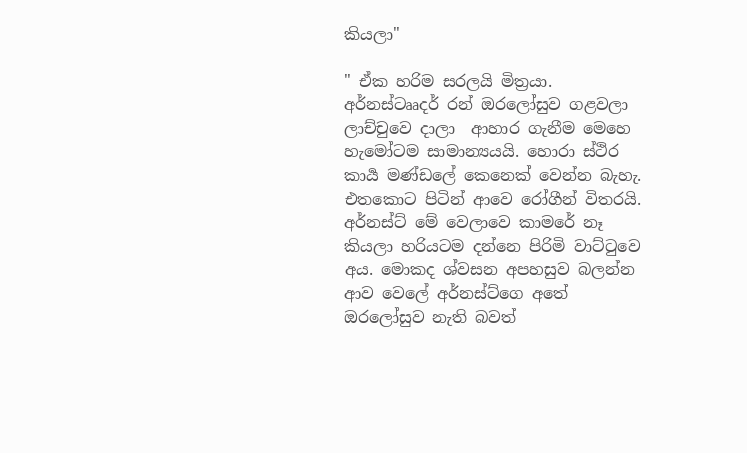කියලා"

" ඒක හරිම සරලයි මිත්‍රයා. අර්නස්ටෲදර් රන් ඔරලෝසුව ගළවලා ලාච්චුවෙ දාලා  ආහාර ගැනීම මෙහෙ හැමෝටම සාමාන්‍යයයි. හොරා ස්ථිර කාර්‍ය මණ්ඩලේ කෙනෙක් වෙන්න බැහැ. එතකොට පිටින් ආවෙ රෝගීන් විතරයි. අර්නස්ට් මේ වෙලාවෙ කාමරේ නෑ කියලා හරියටම දන්නෙ පිරිමි වාට්ටුවෙ අය. මොකද ශ්වසන අපහසුව බලන්න ආව වෙලේ අර්නස්ට්ගෙ අතේ ඔරලෝසුව නැති බවත්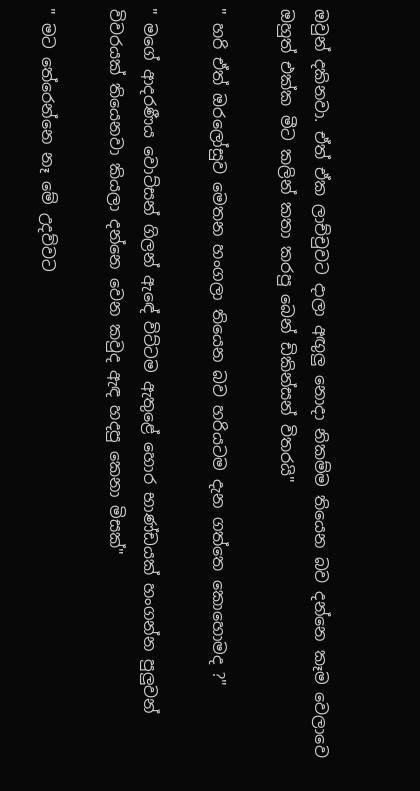ඔවුන් දකිනවා. ඒත් ඒක ලාච්චුවට දාලා අඟුලු නොදා නිකම්ම තියෙන බව දන්නෙ කෑම වෙලාවෙ ඔහුත් එක්ක මීට කලින් කතා කරපු බෙන් ඩිකින්සන් විතරයි"

" හරි ඒත් ඔරලෝසුව මෙතන හංගලා තියෙන බව හරියටම දැන ගත්තෙ කොහොමද ?"

" මගේ ආදරණීය වොට්සන් ගිලන් ඇඳේ විට්ටම ඇතුළේ හොර භාණ්ඩයක් හංගන්න පුලුවන් විවරයක් තියෙනවා කියලා දන්නෙ වෙන කවුද ඇඳ හදපු කෙනා මිසක්"

" මට තේරෙන්නෙ නෑ මේ උදව්වට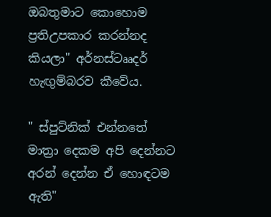ඔබතුමාට කොහොම ප්‍රතිඋපකාර කරන්නද කියලා" අර්නස්ටෲදර් හැඟුම්බරව කීවේය.

" ස්පුට්නික් එන්නතේ මාත්‍රා දෙකම අපි දෙන්නට අරන් දෙන්න ඒ හොඳටම ඇති"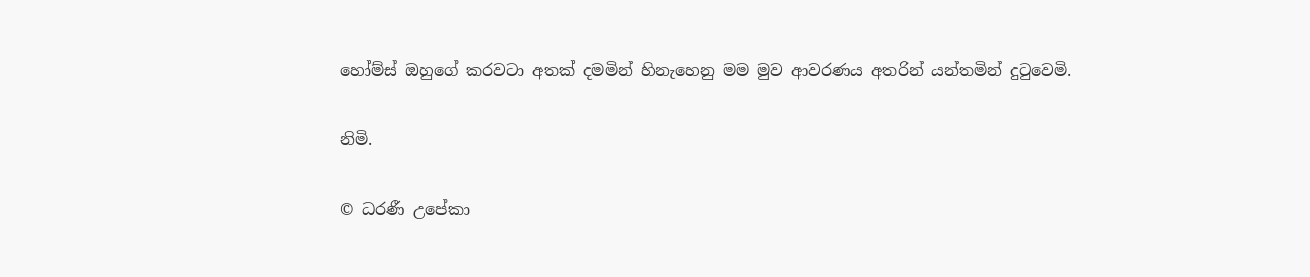හෝම්ස් ඔහුගේ කරවටා අතක් දමමින් හිනැහෙනු මම මුව ආවරණය අතරින් යන්තමින් දුටුවෙමි.

නිමි.

© ධරණී උපේකා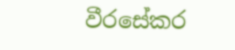වීරසේකර